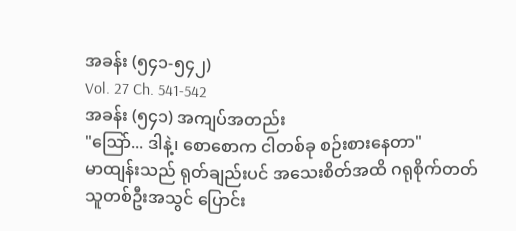အခန်း (၅၄၁-၅၄၂)
Vol. 27 Ch. 541-542
အခန်း (၅၄၁) အကျပ်အတည်း
"ဩော်... ဒါနဲ့၊ စောစောက ငါတစ်ခု စဉ်းစားနေတာ"
မာထျန်းသည် ရုတ်ချည်းပင် အသေးစိတ်အထိ ဂရုစိုက်တတ်သူတစ်ဦးအသွင် ပြောင်း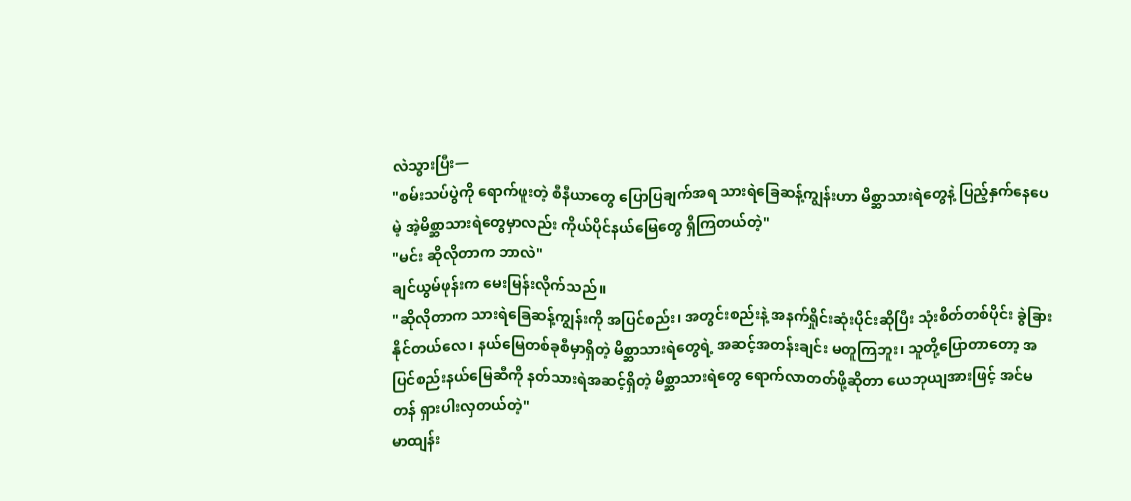လဲသွားပြီး—
"စမ်းသပ်ပွဲကို ရောက်ဖူးတဲ့ စီနီယာတွေ ပြောပြချက်အရ သားရဲခြေဆန့်ကျွန်းဟာ မိစ္ဆာသားရဲတွေနဲ့ ပြည့်နှက်နေပေမဲ့ အဲ့မိစ္ဆာသားရဲတွေမှာလည်း ကိုယ်ပိုင်နယ်မြေတွေ ရှိကြတယ်တဲ့"
"မင်း ဆိုလိုတာက ဘာလဲ"
ချင်ယွမ်ဖုန်းက မေးမြန်းလိုက်သည်။
"ဆိုလိုတာက သားရဲခြေဆန့်ကျွန်းကို အပြင်စည်း၊ အတွင်းစည်းနဲ့ အနက်ရှိုင်းဆုံးပိုင်းဆိုပြီး သုံးစိတ်တစ်ပိုင်း ခွဲခြားနိုင်တယ်လေ၊ နယ်မြေတစ်ခုစီမှာရှိတဲ့ မိစ္ဆာသားရဲတွေရဲ့ အဆင့်အတန်းချင်း မတူကြဘူး၊ သူတို့ပြောတာတော့ အပြင်စည်းနယ်မြေဆီကို နတ်သားရဲအဆင့်ရှိတဲ့ မိစ္ဆာသားရဲတွေ ရောက်လာတတ်ဖို့ဆိုတာ ယေဘုယျအားဖြင့် အင်မတန် ရှားပါးလှတယ်တဲ့"
မာထျန်း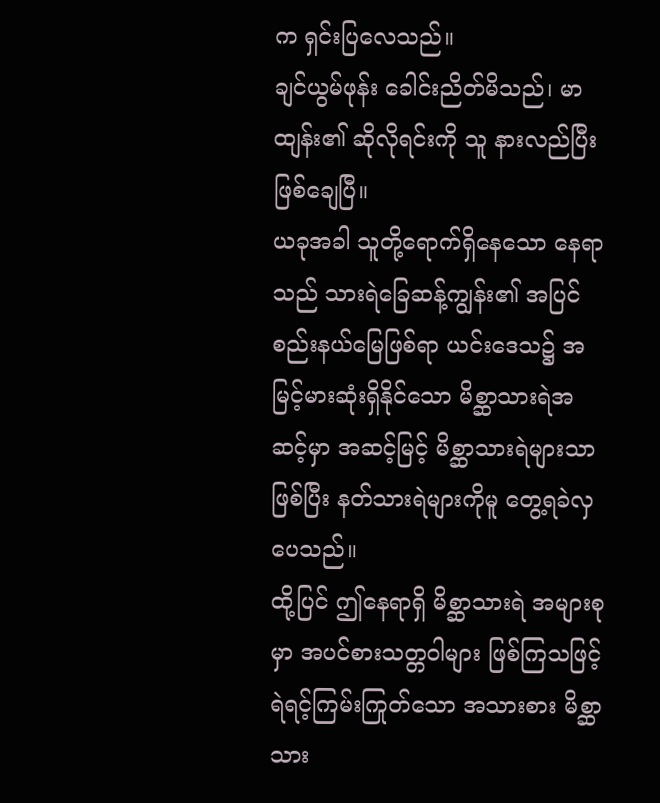က ရှင်းပြလေသည်။
ချင်ယွမ်ဖုန်း ခေါင်းညိတ်မိသည်၊ မာထျန်း၏ ဆိုလိုရင်းကို သူ နားလည်ပြီး ဖြစ်ချေပြီ။
ယခုအခါ သူတို့ရောက်ရှိနေသော နေရာသည် သားရဲခြေဆန့်ကျွန်း၏ အပြင်စည်းနယ်မြေဖြစ်ရာ ယင်းဒေသ၌ အမြင့်မားဆုံးရှိနိုင်သော မိစ္ဆာသားရဲအဆင့်မှာ အဆင့်မြင့် မိစ္ဆာသားရဲများသာ ဖြစ်ပြီး နတ်သားရဲများကိုမူ တွေ့ရခဲလှပေသည်။
ထို့ပြင် ဤနေရာရှိ မိစ္ဆာသားရဲ အများစုမှာ အပင်စားသတ္တဝါများ ဖြစ်ကြသဖြင့် ရဲရင့်ကြမ်းကြုတ်သော အသားစား မိစ္ဆာသား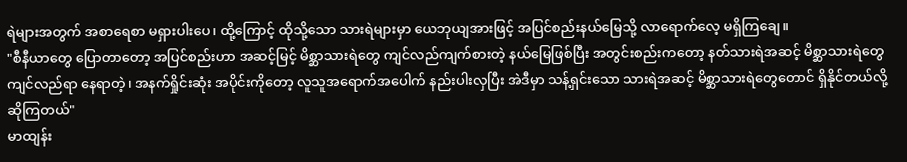ရဲများအတွက် အစာရေစာ မရှားပါးပေ၊ ထို့ကြောင့် ထိုသို့သော သားရဲများမှာ ယေဘုယျအားဖြင့် အပြင်စည်းနယ်မြေသို့ လာရောက်လေ့ မရှိကြချေ။
"စီနီယာတွေ ပြောတာတော့ အပြင်စည်းဟာ အဆင့်မြင့် မိစ္ဆာသားရဲတွေ ကျင်လည်ကျက်စားတဲ့ နယ်မြေဖြစ်ပြီး အတွင်းစည်းကတော့ နတ်သားရဲအဆင့် မိစ္ဆာသားရဲတွေ ကျင်လည်ရာ နေရာတဲ့၊ အနက်ရှိုင်းဆုံး အပိုင်းကိုတော့ လူသူအရောက်အပေါက် နည်းပါးလှပြီး အဲဒီမှာ သန့်ရှင်းသော သားရဲအဆင့် မိစ္ဆာသားရဲတွေတောင် ရှိနိုင်တယ်လို့ ဆိုကြတယ်"
မာထျန်း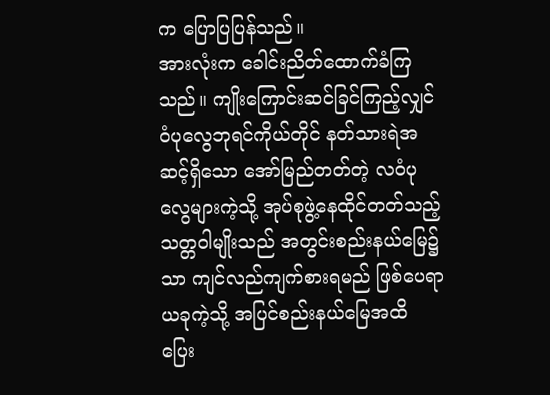က ပြောပြပြန်သည်။
အားလုံးက ခေါင်းညိတ်ထောက်ခံကြသည်။ ကျိုးကြောင်းဆင်ခြင်ကြည့်လျှင် ဝံပုလွေဘုရင်ကိုယ်တိုင် နတ်သားရဲအဆင့်ရှိသော အော်မြည်တတ်တဲ့ လဝံပုလွေများကဲ့သို့ အုပ်စုဖွဲ့နေထိုင်တတ်သည့် သတ္တဝါမျိုးသည် အတွင်းစည်းနယ်မြေ၌သာ ကျင်လည်ကျက်စားရမည် ဖြစ်ပေရာ ယခုကဲ့သို့ အပြင်စည်းနယ်မြေအထိ ပြေး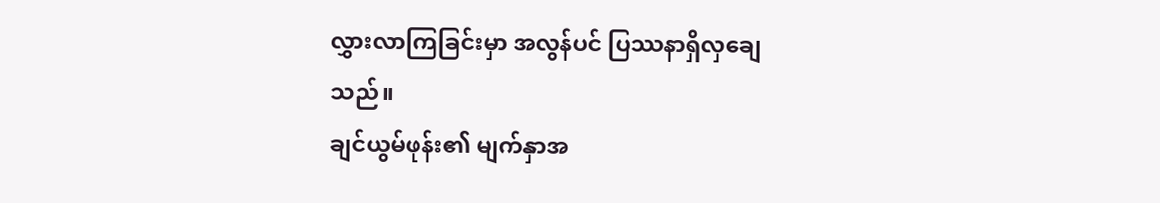လွှားလာကြခြင်းမှာ အလွန်ပင် ပြဿနာရှိလှချေသည်။
ချင်ယွမ်ဖုန်း၏ မျက်နှာအ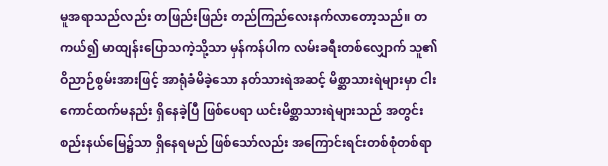မူအရာသည်လည်း တဖြည်းဖြည်း တည်ကြည်လေးနက်လာတော့သည်။ တကယ်၍ မာထျန်းပြောသကဲ့သို့သာ မှန်ကန်ပါက လမ်းခရီးတစ်လျှောက် သူ၏ ဝိညာဉ်စွမ်းအားဖြင့် အာရုံခံမိခဲ့သော နတ်သားရဲအဆင့် မိစ္ဆာသားရဲများမှာ ငါးကောင်ထက်မနည်း ရှိနေခဲ့ပြီ ဖြစ်ပေရာ ယင်းမိစ္ဆာသားရဲများသည် အတွင်းစည်းနယ်မြေ၌သာ ရှိနေရမည် ဖြစ်သော်လည်း အကြောင်းရင်းတစ်စုံတစ်ရာ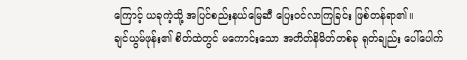ကြောင့် ယခုကဲ့သို့ အပြင်စည်းနယ်မြေဆီ ပြေးဝင်လာကြခြင်း ဖြစ်တန်ရာ၏။
ချင်ယွမ်ဖုန်း၏ စိတ်ထဲတွင် မကောင်းသော အတိတ်နိမိတ်တစ်ခု ရုတ်ချည်း ပေါ်ပေါက်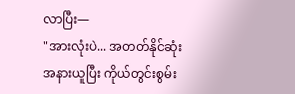လာပြီး—
"အားလုံးပဲ... အတတ်နိုင်ဆုံး အနားယူပြီး ကိုယ်တွင်းစွမ်း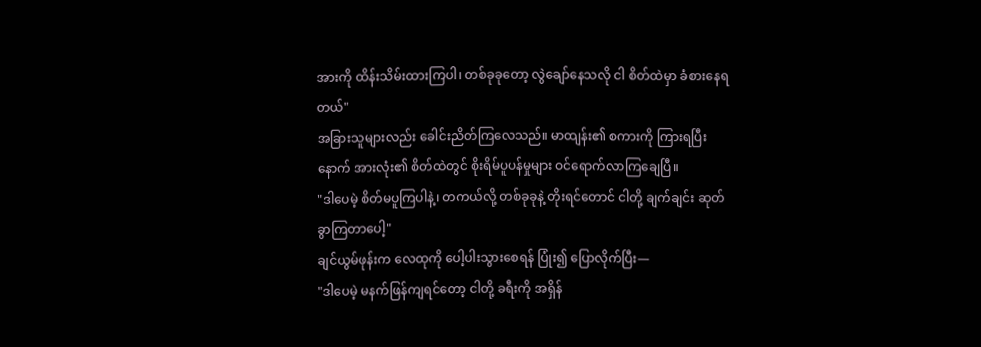အားကို ထိန်းသိမ်းထားကြပါ၊ တစ်ခုခုတော့ လွဲချော်နေသလို ငါ စိတ်ထဲမှာ ခံစားနေရတယ်"
အခြားသူများလည်း ခေါင်းညိတ်ကြလေသည်။ မာထျန်း၏ စကားကို ကြားရပြီးနောက် အားလုံး၏ စိတ်ထဲတွင် စိုးရိမ်ပူပန်မှုများ ဝင်ရောက်လာကြချေပြီ။
"ဒါပေမဲ့ စိတ်မပူကြပါနဲ့၊ တကယ်လို့ တစ်ခုခုနဲ့ တိုးရင်တောင် ငါတို့ ချက်ချင်း ဆုတ်ခွာကြတာပေါ့"
ချင်ယွမ်ဖုန်းက လေထုကို ပေါ့ပါးသွားစေရန် ပြုံး၍ ပြောလိုက်ပြီး—
"ဒါပေမဲ့ မနက်ဖြန်ကျရင်တော့ ငါတို့ ခရီးကို အရှိန်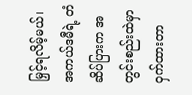မြှင့်ရလိမ့်မယ်၊ အကယ်ဒမီရဲ့ တံဆိပ်ပြားက အတွင်းစည်းထဲမှာ ဝှက်ထားတာ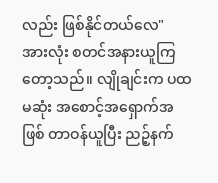လည်း ဖြစ်နိုင်တယ်လေ"
အားလုံး စတင်အနားယူကြတော့သည်။ လျိုချင်းက ပထမဆုံး အစောင့်အရှောက်အဖြစ် တာဝန်ယူပြီး ညဉ့်နက်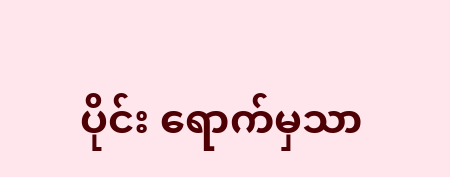ပိုင်း ရောက်မှသာ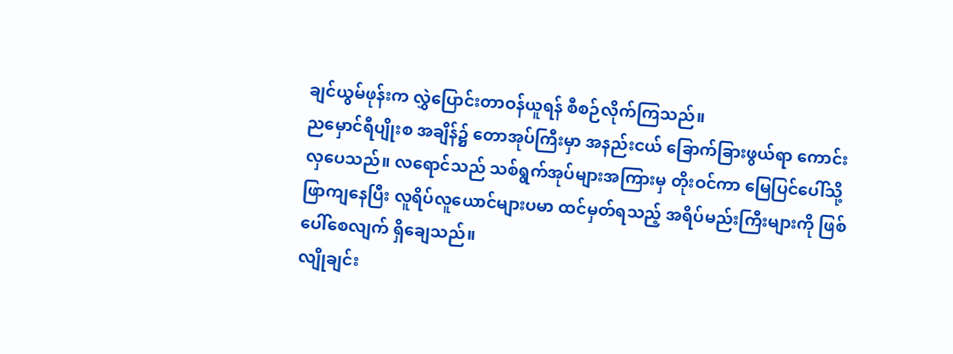ချင်ယွမ်ဖုန်းက လွှဲပြောင်းတာဝန်ယူရန် စီစဉ်လိုက်ကြသည်။
ညမှောင်ရီပျိုးစ အချိန်၌ တောအုပ်ကြီးမှာ အနည်းငယ် ခြောက်ခြားဖွယ်ရာ ကောင်းလှပေသည်။ လရောင်သည် သစ်ရွက်အုပ်များအကြားမှ တိုးဝင်ကာ မြေပြင်ပေါ်သို့ ဖြာကျနေပြီး လူရိပ်လူယောင်များပမာ ထင်မှတ်ရသည့် အရိပ်မည်းကြီးများကို ဖြစ်ပေါ်စေလျက် ရှိချေသည်။
လျိုချင်း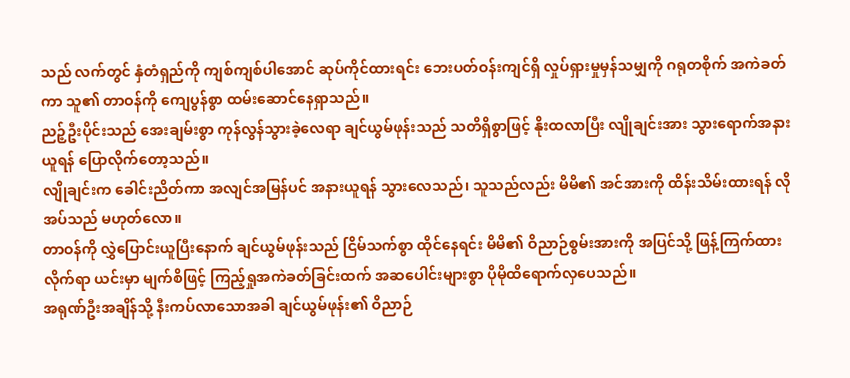သည် လက်တွင် နှံတံရှည်ကို ကျစ်ကျစ်ပါအောင် ဆုပ်ကိုင်ထားရင်း ဘေးပတ်ဝန်းကျင်ရှိ လှုပ်ရှားမှုမှန်သမျှကို ဂရုတစိုက် အကဲခတ်ကာ သူ၏ တာဝန်ကို ကျေပွန်စွာ ထမ်းဆောင်နေရှာသည်။
ညဉ့်ဦးပိုင်းသည် အေးချမ်းစွာ ကုန်လွန်သွားခဲ့လေရာ ချင်ယွမ်ဖုန်းသည် သတိရှိစွာဖြင့် နိုးထလာပြီး လျိုချင်းအား သွားရောက်အနားယူရန် ပြောလိုက်တော့သည်။
လျိုချင်းက ခေါင်းညိတ်ကာ အလျင်အမြန်ပင် အနားယူရန် သွားလေသည်၊ သူသည်လည်း မိမိ၏ အင်အားကို ထိန်းသိမ်းထားရန် လိုအပ်သည် မဟုတ်လော။
တာဝန်ကို လွှဲပြောင်းယူပြီးနောက် ချင်ယွမ်ဖုန်းသည် ငြိမ်သက်စွာ ထိုင်နေရင်း မိမိ၏ ဝိညာဉ်စွမ်းအားကို အပြင်သို့ ဖြန့်ကြက်ထားလိုက်ရာ ယင်းမှာ မျက်စိဖြင့် ကြည့်ရှုအကဲခတ်ခြင်းထက် အဆပေါင်းများစွာ ပိုမိုထိရောက်လှပေသည်။
အရုဏ်ဦးအချိန်သို့ နီးကပ်လာသောအခါ ချင်ယွမ်ဖုန်း၏ ဝိညာဉ်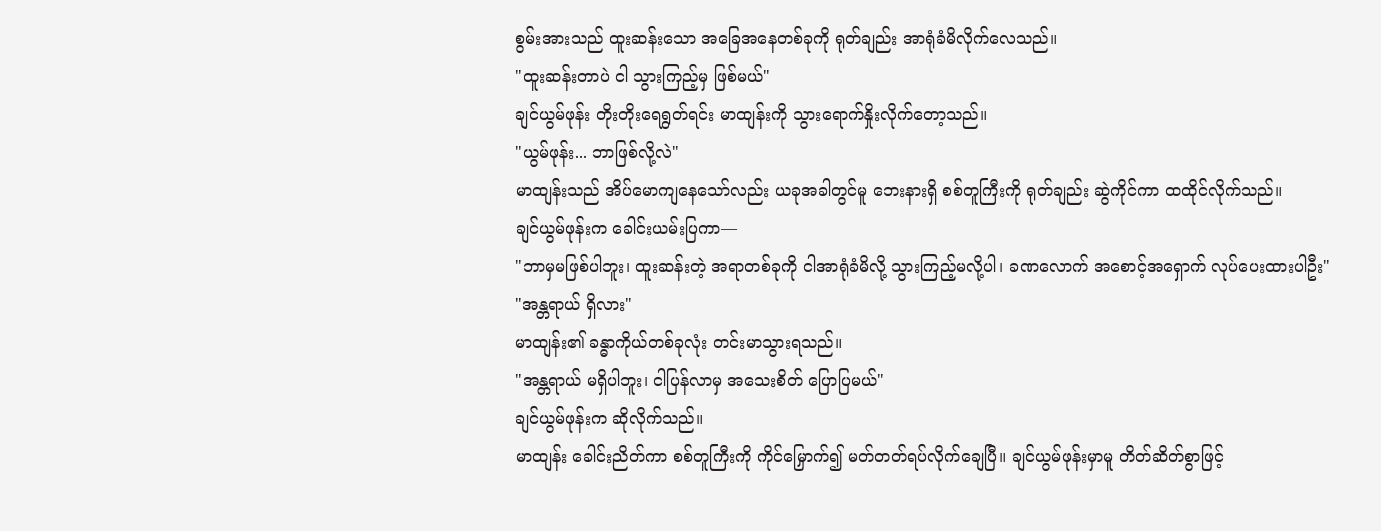စွမ်းအားသည် ထူးဆန်းသော အခြေအနေတစ်ခုကို ရုတ်ချည်း အာရုံခံမိလိုက်လေသည်။
"ထူးဆန်းတာပဲ ငါ သွားကြည့်မှ ဖြစ်မယ်"
ချင်ယွမ်ဖုန်း တိုးတိုးရေရွတ်ရင်း မာထျန်းကို သွားရောက်နှိုးလိုက်တော့သည်။
"ယွမ်ဖုန်း... ဘာဖြစ်လို့လဲ"
မာထျန်းသည် အိပ်မောကျနေသော်လည်း ယခုအခါတွင်မူ ဘေးနားရှိ စစ်တူကြီးကို ရုတ်ချည်း ဆွဲကိုင်ကာ ထထိုင်လိုက်သည်။
ချင်ယွမ်ဖုန်းက ခေါင်းယမ်းပြကာ—
"ဘာမှမဖြစ်ပါဘူး၊ ထူးဆန်းတဲ့ အရာတစ်ခုကို ငါအာရုံခံမိလို့ သွားကြည့်မလို့ပါ၊ ခဏလောက် အစောင့်အရှောက် လုပ်ပေးထားပါဦး"
"အန္တရာယ် ရှိလား"
မာထျန်း၏ ခန္ဓာကိုယ်တစ်ခုလုံး တင်းမာသွားရသည်။
"အန္တရာယ် မရှိပါဘူး၊ ငါပြန်လာမှ အသေးစိတ် ပြောပြမယ်"
ချင်ယွမ်ဖုန်းက ဆိုလိုက်သည်။
မာထျန်း ခေါင်းညိတ်ကာ စစ်တူကြီးကို ကိုင်မြှောက်၍ မတ်တတ်ရပ်လိုက်ချေပြီ။ ချင်ယွမ်ဖုန်းမှာမူ တိတ်ဆိတ်စွာဖြင့်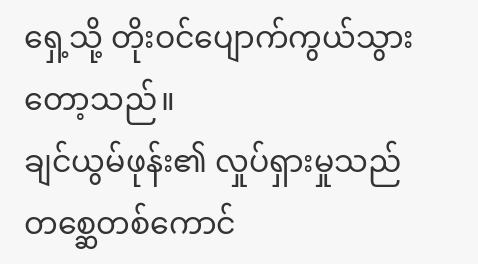ရှေ့သို့ တိုးဝင်ပျောက်ကွယ်သွားတော့သည်။
ချင်ယွမ်ဖုန်း၏ လှုပ်ရှားမှုသည် တစ္ဆေတစ်ကောင်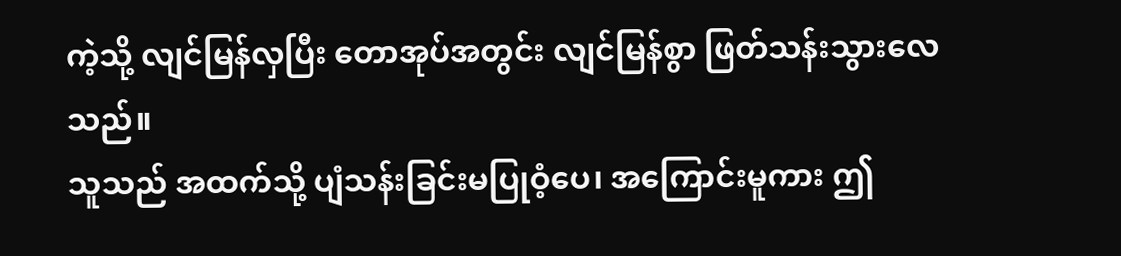ကဲ့သို့ လျင်မြန်လှပြီး တောအုပ်အတွင်း လျင်မြန်စွာ ဖြတ်သန်းသွားလေသည်။
သူသည် အထက်သို့ ပျံသန်းခြင်းမပြုဝံ့ပေ၊ အကြောင်းမူကား ဤ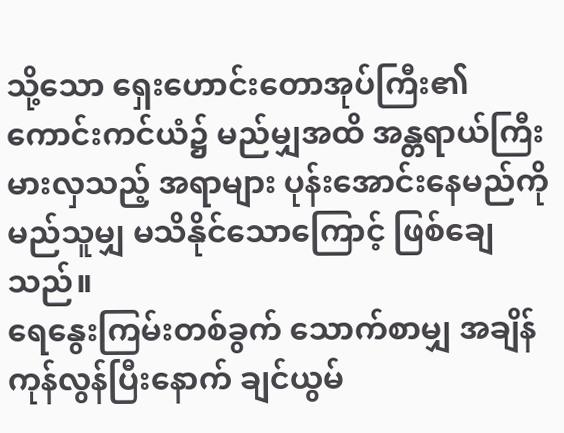သို့သော ရှေးဟောင်းတောအုပ်ကြီး၏ ကောင်းကင်ယံ၌ မည်မျှအထိ အန္တရာယ်ကြီးမားလှသည့် အရာများ ပုန်းအောင်းနေမည်ကို မည်သူမျှ မသိနိုင်သောကြောင့် ဖြစ်ချေသည်။
ရေနွေးကြမ်းတစ်ခွက် သောက်စာမျှ အချိန်ကုန်လွန်ပြီးနောက် ချင်ယွမ်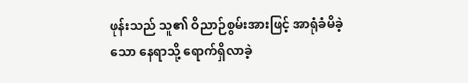ဖုန်းသည် သူ၏ ဝိညာဉ်စွမ်းအားဖြင့် အာရုံခံမိခဲ့သော နေရာသို့ ရောက်ရှိလာခဲ့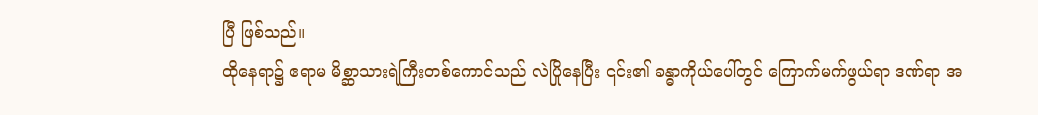ပြီ ဖြစ်သည်။
ထိုနေရာ၌ ဧရာမ မိစ္ဆာသားရဲကြီးတစ်ကောင်သည် လဲပြိုနေပြီး ၎င်း၏ ခန္ဓာကိုယ်ပေါ်တွင် ကြောက်မက်ဖွယ်ရာ ဒဏ်ရာ အ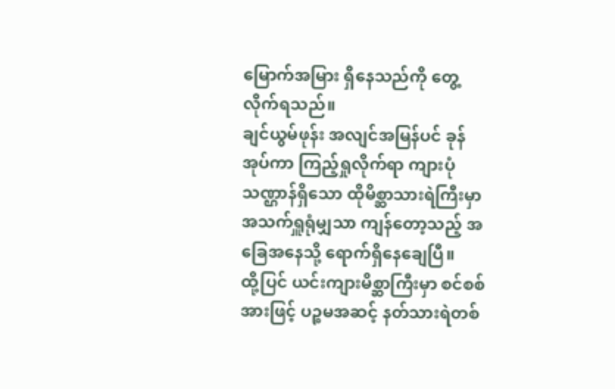မြောက်အမြား ရှိနေသည်ကို တွေ့လိုက်ရသည်။
ချင်ယွမ်ဖုန်း အလျင်အမြန်ပင် ခုန်အုပ်ကာ ကြည့်ရှုလိုက်ရာ ကျားပုံသဏ္ဌာန်ရှိသော ထိုမိစ္ဆာသားရဲကြီးမှာ အသက်ရှူရုံမျှသာ ကျန်တော့သည့် အခြေအနေသို့ ရောက်ရှိနေချေပြီ။
ထို့ပြင် ယင်းကျားမိစ္ဆာကြီးမှာ စင်စစ်အားဖြင့် ပဉ္စမအဆင့် နတ်သားရဲတစ်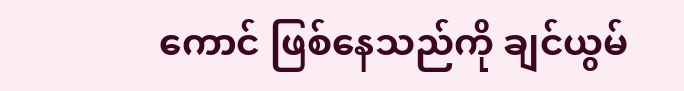ကောင် ဖြစ်နေသည်ကို ချင်ယွမ်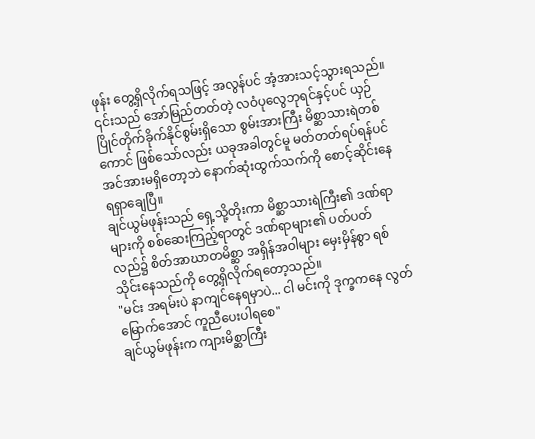ဖုန်း တွေ့ရှိလိုက်ရသဖြင့် အလွန်ပင် အံ့အားသင့်သွားရသည်။
၎င်းသည် အော်မြည်တတ်တဲ့ လဝံပုလွေဘုရင်နှင့်ပင် ယှဉ်ပြိုင်တိုက်ခိုက်နိုင်စွမ်းရှိသော စွမ်းအားကြီး မိစ္ဆာသားရဲတစ်ကောင် ဖြစ်သော်လည်း ယခုအခါတွင်မူ မတ်တတ်ရပ်ရန်ပင် အင်အားမရှိတော့ဘဲ နောက်ဆုံးထွက်သက်ကို စောင့်ဆိုင်းနေရရှာချေပြီ။
ချင်ယွမ်ဖုန်းသည် ရှေ့သို့တိုးကာ မိစ္ဆာသားရဲကြီး၏ ဒဏ်ရာများကို စစ်ဆေးကြည့်ရာတွင် ဒဏ်ရာများ၏ ပတ်ပတ်လည်၌ စိတ်အာဃာတမိစ္ဆာ အရှိန်အဝါများ မှေးမှိန်စွာ ရစ်သိုင်းနေသည်ကို တွေ့ရှိလိုက်ရတော့သည်။
"မင်း အရမ်းပဲ နာကျင်နေရမှာပဲ... ငါ မင်းကို ဒုက္ခကနေ လွတ်မြောက်အောင် ကူညီပေးပါရစေ"
ချင်ယွမ်ဖုန်းက ကျားမိစ္ဆာကြီး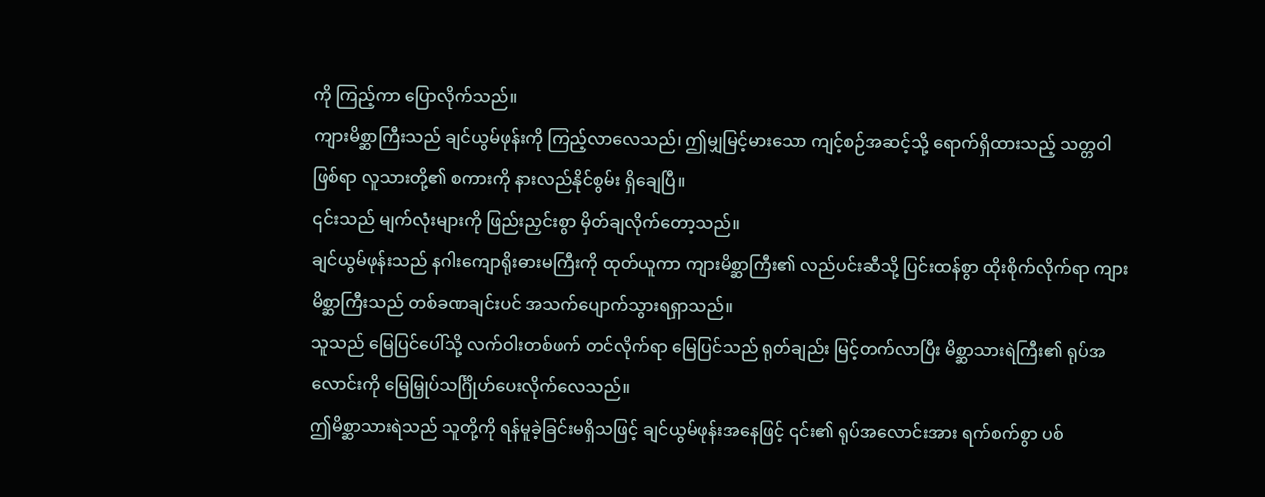ကို ကြည့်ကာ ပြောလိုက်သည်။
ကျားမိစ္ဆာကြီးသည် ချင်ယွမ်ဖုန်းကို ကြည့်လာလေသည်၊ ဤမျှမြင့်မားသော ကျင့်စဉ်အဆင့်သို့ ရောက်ရှိထားသည့် သတ္တဝါဖြစ်ရာ လူသားတို့၏ စကားကို နားလည်နိုင်စွမ်း ရှိချေပြီ။
၎င်းသည် မျက်လုံးများကို ဖြည်းညှင်းစွာ မှိတ်ချလိုက်တော့သည်။
ချင်ယွမ်ဖုန်းသည် နဂါးကျောရိုးဓားမကြီးကို ထုတ်ယူကာ ကျားမိစ္ဆာကြီး၏ လည်ပင်းဆီသို့ ပြင်းထန်စွာ ထိုးစိုက်လိုက်ရာ ကျားမိစ္ဆာကြီးသည် တစ်ခဏချင်းပင် အသက်ပျောက်သွားရရှာသည်။
သူသည် မြေပြင်ပေါ်သို့ လက်ဝါးတစ်ဖက် တင်လိုက်ရာ မြေပြင်သည် ရုတ်ချည်း မြင့်တက်လာပြီး မိစ္ဆာသားရဲကြီး၏ ရုပ်အလောင်းကို မြေမြှုပ်သင်္ဂြိုဟ်ပေးလိုက်လေသည်။
ဤမိစ္ဆာသားရဲသည် သူတို့ကို ရန်မူခဲ့ခြင်းမရှိသဖြင့် ချင်ယွမ်ဖုန်းအနေဖြင့် ၎င်း၏ ရုပ်အလောင်းအား ရက်စက်စွာ ပစ်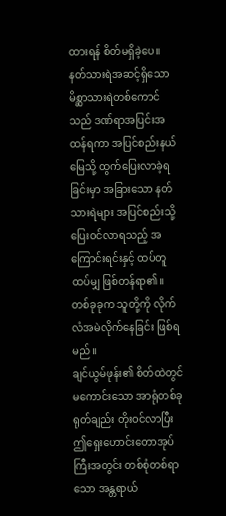ထားရန် စိတ်မရှိခဲ့ပေ။
နတ်သားရဲအဆင့်ရှိသော မိစ္ဆာသားရဲတစ်ကောင်သည် ဒဏ်ရာအပြင်းအထန်ရကာ အပြင်စည်းနယ်မြေသို့ ထွက်ပြေးလာခဲ့ရခြင်းမှာ အခြားသော နတ်သားရဲများ အပြင်စည်းသို့ ပြေးဝင်လာရသည့် အကြောင်းရင်းနှင့် ထပ်တူထပ်မျှ ဖြစ်တန်ရာ၏။
တစ်ခုခုက သူတို့ကို လိုက်လံအမဲလိုက်နေခြင်း ဖြစ်ရမည်။
ချင်ယွမ်ဖုန်း၏ စိတ်ထဲတွင် မကောင်းသော အာရုံတစ်ခု ရုတ်ချည်း တိုးဝင်လာပြီး ဤရှေးဟောင်းတောအုပ်ကြီးအတွင်း တစ်စုံတစ်ရာသော အန္တရာယ်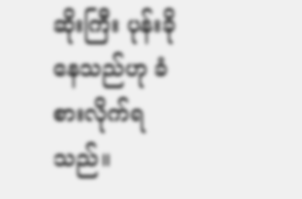ဆိုးကြီး ပုန်းခိုနေသည်ဟု ခံစားလိုက်ရသည်။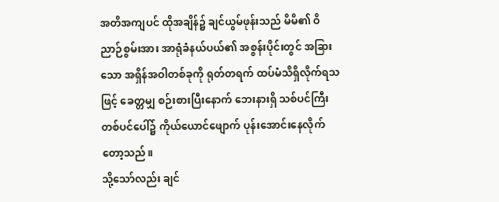အတိအကျပင် ထိုအချိန်၌ ချင်ယွမ်ဖုန်းသည် မိမိ၏ ဝိညာဉ်စွမ်းအား အာရုံခံနယ်ပယ်၏ အစွန်းပိုင်းတွင် အခြားသော အရှိန်အဝါတစ်ခုကို ရုတ်တရက် ထပ်မံသိရှိလိုက်ရသဖြင့် ခေတ္တမျှ စဉ်းစားပြီးနောက် ဘေးနားရှိ သစ်ပင်ကြီးတစ်ပင်ပေါ်၌ ကိုယ်ယောင်ဖျောက် ပုန်းအောင်းနေလိုက်တော့သည်။
သို့သော်လည်း ချင်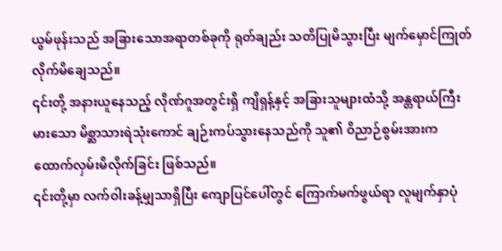ယွမ်ဖုန်းသည် အခြားသောအရာတစ်ခုကို ရုတ်ချည်း သတိပြုမိသွားပြီး မျက်မှောင်ကြုတ်လိုက်မိချေသည်။
၎င်းတို့ အနားယူနေသည့် လိုဏ်ဂူအတွင်းရှိ ကျိရှန့်နှင့် အခြားသူများထံသို့ အန္တရာယ်ကြီးမားသော မိစ္ဆာသားရဲသုံးကောင် ချဉ်းကပ်သွားနေသည်ကို သူ၏ ဝိညာဉ်စွမ်းအားက ထောက်လှမ်းမိလိုက်ခြင်း ဖြစ်သည်။
၎င်းတို့မှာ လက်ဝါးခန့်မျှသာရှိပြီး ကျောပြင်ပေါ်တွင် ကြောက်မက်ဖွယ်ရာ လူမျက်နှာပုံ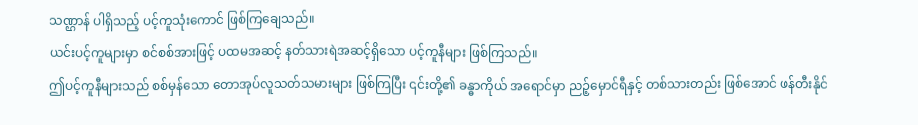သဏ္ဌာန် ပါရှိသည့် ပင့်ကူသုံးကောင် ဖြစ်ကြချေသည်။
ယင်းပင့်ကူများမှာ စင်စစ်အားဖြင့် ပထမအဆင့် နတ်သားရဲအဆင့်ရှိသော ပင့်ကူနီများ ဖြစ်ကြသည်။
ဤပင့်ကူနီများသည် စစ်မှန်သော တောအုပ်လူသတ်သမားများ ဖြစ်ကြပြီး ၎င်းတို့၏ ခန္ဓာကိုယ် အရောင်မှာ ညဉ့်မှောင်ရီနှင့် တစ်သားတည်း ဖြစ်အောင် ဖန်တီးနိုင်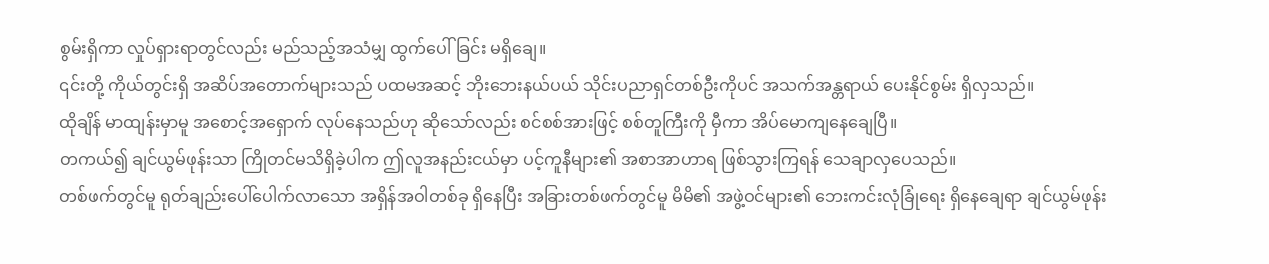စွမ်းရှိကာ လှုပ်ရှားရာတွင်လည်း မည်သည့်အသံမျှ ထွက်ပေါ်ခြင်း မရှိချေ။
၎င်းတို့ ကိုယ်တွင်းရှိ အဆိပ်အတောက်များသည် ပထမအဆင့် ဘိုးဘေးနယ်ပယ် သိုင်းပညာရှင်တစ်ဦးကိုပင် အသက်အန္တရာယ် ပေးနိုင်စွမ်း ရှိလှသည်။
ထိုချိန် မာထျန်းမှာမူ အစောင့်အရှောက် လုပ်နေသည်ဟု ဆိုသော်လည်း စင်စစ်အားဖြင့် စစ်တူကြီးကို မှီကာ အိပ်မောကျနေချေပြီ။
တကယ်၍ ချင်ယွမ်ဖုန်းသာ ကြိုတင်မသိရှိခဲ့ပါက ဤလူအနည်းငယ်မှာ ပင့်ကူနီများ၏ အစာအာဟာရ ဖြစ်သွားကြရန် သေချာလှပေသည်။
တစ်ဖက်တွင်မူ ရုတ်ချည်းပေါ်ပေါက်လာသော အရှိန်အဝါတစ်ခု ရှိနေပြီး အခြားတစ်ဖက်တွင်မူ မိမိ၏ အဖွဲ့ဝင်များ၏ ဘေးကင်းလုံခြုံရေး ရှိနေချေရာ ချင်ယွမ်ဖုန်း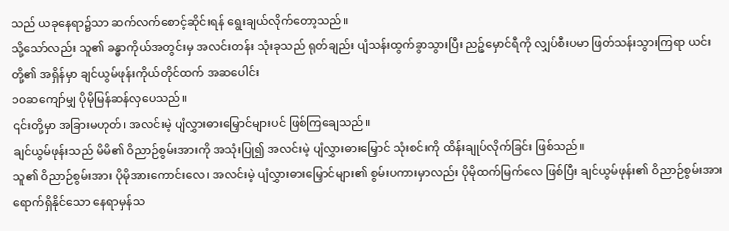သည် ယခုနေရာ၌သာ ဆက်လက်စောင့်ဆိုင်းရန် ရွေးချယ်လိုက်တော့သည်။
သို့သော်လည်း သူ၏ ခန္ဓာကိုယ်အတွင်းမှ အလင်းတန်း သုံးခုသည် ရုတ်ချည်း ပျံသန်းထွက်ခွာသွားပြီး ညဉ့်မှောင်ရီကို လျှပ်စီးပမာ ဖြတ်သန်းသွားကြရာ ယင်းတို့၏ အရှိန်မှာ ချင်ယွမ်ဖုန်းကိုယ်တိုင်ထက် အဆပေါင်း
၁၀ဆကျော်မျှ ပိုမိုမြန်ဆန်လှပေသည်။
၎င်းတို့မှာ အခြားမဟုတ်၊ အလင်းမဲ့ ပျံလွှားဓားမြှောင်များပင် ဖြစ်ကြချေသည်။
ချင်ယွမ်ဖုန်းသည် မိမိ၏ ဝိညာဉ်စွမ်းအားကို အသုံးပြု၍ အလင်းမဲ့ ပျံလွှားဓားမြှောင် သုံးစင်းကို ထိန်းချုပ်လိုက်ခြင်း ဖြစ်သည်။
သူ၏ ဝိညာဉ်စွမ်းအား ပိုမိုအားကောင်းလေ၊ အလင်းမဲ့ ပျံလွှားဓားမြှောင်များ၏ စွမ်းပကားမှာလည်း ပိုမိုထက်မြက်လေ ဖြစ်ပြီး ချင်ယွမ်ဖုန်း၏ ဝိညာဉ်စွမ်းအား ရောက်ရှိနိုင်သော နေရာမှန်သ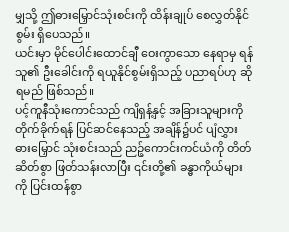မျှသို့ ဤဓားမြှောင်သုံးစင်းကို ထိန်းချုပ် စေလွှတ်နိုင်စွမ်း ရှိပေသည်။
ယင်းမှာ မိုင်ပေါင်းထောင်ချီ ဝေးကွာသော နေရာမှ ရန်သူ၏ ဦးခေါင်းကို ရယူနိုင်စွမ်းရှိသည့် ပညာရပ်ဟု ဆိုရမည် ဖြစ်သည်။
ပင့်ကူနီသုံးကောင်သည် ကျိရှန့်နှင့် အခြားသူများကို တိုက်ခိုက်ရန် ပြင်ဆင်နေသည့် အချိန်၌ပင် ပျံလွှားဓားမြှောင် သုံးစင်းသည် ညဉ့်ကောင်းကင်ယံကို တိတ်ဆိတ်စွာ ဖြတ်သန်းလာပြီး ၎င်းတို့၏ ခန္ဓာကိုယ်များကို ပြင်းထန်စွာ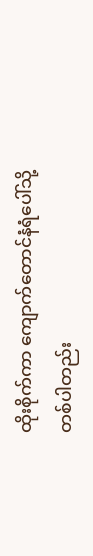ထိုးစိုက်ကာ ကျောက်တောင်နံရံပေါ်သို့ တစ်ပါတည်း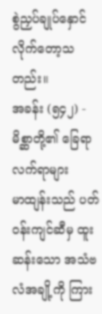စွဲညှပ်ချုပ်နှောင်လိုက်တော့သတည်း။
အခန်း (၅၄၂) - မိစ္ဆာတို့၏ ခြေရာလက်ရာများ
မာထျန်းသည် ပတ်ဝန်းကျင်ဆီမှ ထူးဆန်းသော အသံဗလံအချို့ကို ကြား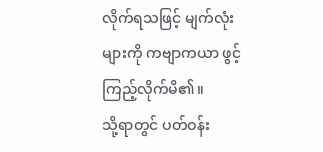လိုက်ရသဖြင့် မျက်လုံးများကို ကဗျာကယာ ဖွင့်ကြည့်လိုက်မိ၏။
သို့ရာတွင် ပတ်ဝန်း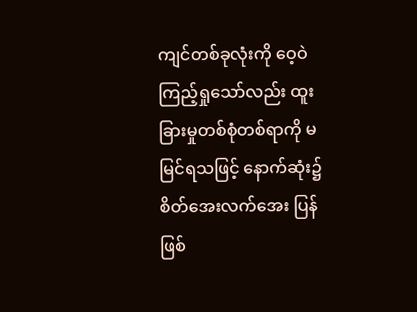ကျင်တစ်ခုလုံးကို ဝေ့ဝဲကြည့်ရှုသော်လည်း ထူးခြားမှုတစ်စုံတစ်ရာကို မမြင်ရသဖြင့် နောက်ဆုံး၌ စိတ်အေးလက်အေး ပြန်ဖြစ်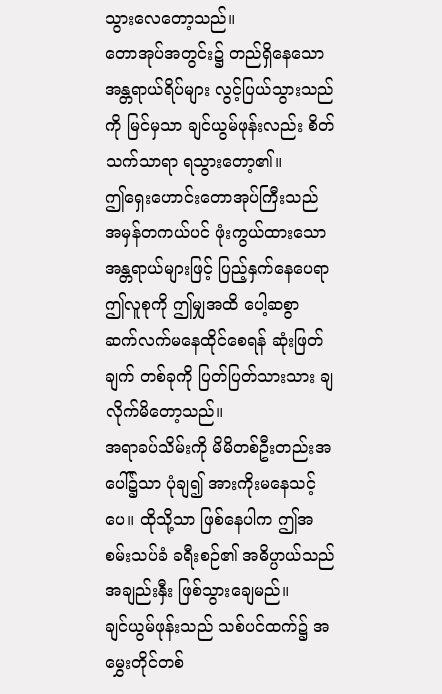သွားလေတော့သည်။
တောအုပ်အတွင်း၌ တည်ရှိနေသော အန္တရာယ်ရိပ်များ လွင့်ပြယ်သွားသည်ကို မြင်မှသာ ချင်ယွမ်ဖုန်းလည်း စိတ်သက်သာရာ ရသွားတော့၏။
ဤရှေးဟောင်းတောအုပ်ကြီးသည် အမှန်တကယ်ပင် ဖုံးကွယ်ထားသော အန္တရာယ်များဖြင့် ပြည့်နှက်နေပေရာ ဤလူစုကို ဤမျှအထိ ပေါ့ဆစွာ ဆက်လက်မနေထိုင်စေရန် ဆုံးဖြတ်ချက် တစ်ခုကို ပြတ်ပြတ်သားသား ချလိုက်မိတော့သည်။
အရာခပ်သိမ်းကို မိမိတစ်ဦးတည်းအပေါ်၌သာ ပုံချ၍ အားကိုးမနေသင့်ပေ။ ထိုသို့သာ ဖြစ်နေပါက ဤအစမ်းသပ်ခံ ခရီးစဉ်၏ အဓိပ္ပာယ်သည် အချည်းနှီး ဖြစ်သွားချေမည်။
ချင်ယွမ်ဖုန်းသည် သစ်ပင်ထက်၌ အမွှေးတိုင်တစ်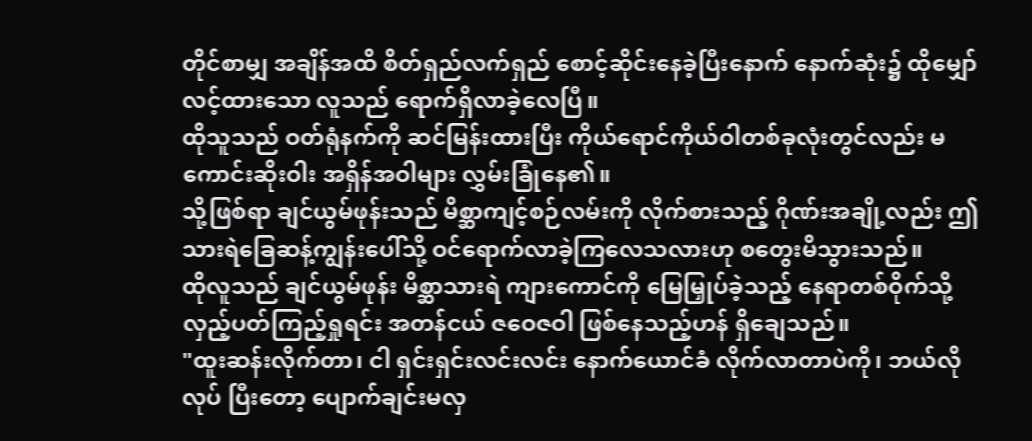တိုင်စာမျှ အချိန်အထိ စိတ်ရှည်လက်ရှည် စောင့်ဆိုင်းနေခဲ့ပြီးနောက် နောက်ဆုံး၌ ထိုမျှော်လင့်ထားသော လူသည် ရောက်ရှိလာခဲ့လေပြီ။
ထိုသူသည် ဝတ်ရုံနက်ကို ဆင်မြန်းထားပြီး ကိုယ်ရောင်ကိုယ်ဝါတစ်ခုလုံးတွင်လည်း မကောင်းဆိုးဝါး အရှိန်အဝါများ လွှမ်းခြုံနေ၏။
သို့ဖြစ်ရာ ချင်ယွမ်ဖုန်းသည် မိစ္ဆာကျင့်စဉ်လမ်းကို လိုက်စားသည့် ဂိုဏ်းအချို့လည်း ဤသားရဲခြေဆန့်ကျွန်းပေါ်သို့ ဝင်ရောက်လာခဲ့ကြလေသလားဟု စတွေးမိသွားသည်။
ထိုလူသည် ချင်ယွမ်ဖုန်း မိစ္ဆာသားရဲ ကျားကောင်ကို မြေမြှုပ်ခဲ့သည့် နေရာတစ်ဝိုက်သို့ လှည့်ပတ်ကြည့်ရှုရင်း အတန်ငယ် ဇဝေဇဝါ ဖြစ်နေသည့်ဟန် ရှိချေသည်။
"ထူးဆန်းလိုက်တာ၊ ငါ ရှင်းရှင်းလင်းလင်း နောက်ယောင်ခံ လိုက်လာတာပဲကို၊ ဘယ်လိုလုပ် ပြီးတော့ ပျောက်ချင်းမလှ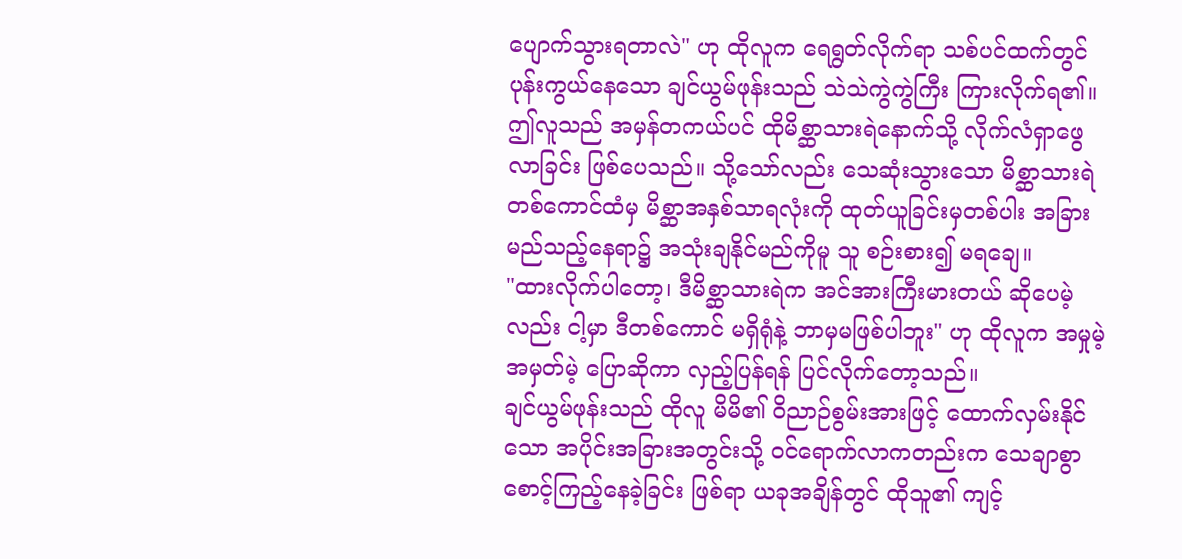ပျောက်သွားရတာလဲ" ဟု ထိုလူက ရေရွတ်လိုက်ရာ သစ်ပင်ထက်တွင် ပုန်းကွယ်နေသော ချင်ယွမ်ဖုန်းသည် သဲသဲကွဲကွဲကြီး ကြားလိုက်ရ၏။
ဤလူသည် အမှန်တကယ်ပင် ထိုမိစ္ဆာသားရဲနောက်သို့ လိုက်လံရှာဖွေလာခြင်း ဖြစ်ပေသည်။ သို့သော်လည်း သေဆုံးသွားသော မိစ္ဆာသားရဲတစ်ကောင်ထံမှ မိစ္ဆာအနှစ်သာရလုံးကို ထုတ်ယူခြင်းမှတစ်ပါး အခြားမည်သည့်နေရာ၌ အသုံးချနိုင်မည်ကိုမူ သူ စဉ်းစား၍ မရချေ။
"ထားလိုက်ပါတော့၊ ဒီမိစ္ဆာသားရဲက အင်အားကြီးမားတယ် ဆိုပေမဲ့လည်း ငါ့မှာ ဒီတစ်ကောင် မရှိရုံနဲ့ ဘာမှမဖြစ်ပါဘူး" ဟု ထိုလူက အမှုမဲ့အမှတ်မဲ့ ပြောဆိုကာ လှည့်ပြန်ရန် ပြင်လိုက်တော့သည်။
ချင်ယွမ်ဖုန်းသည် ထိုလူ မိမိ၏ ဝိညာဉ်စွမ်းအားဖြင့် ထောက်လှမ်းနိုင်သော အပိုင်းအခြားအတွင်းသို့ ဝင်ရောက်လာကတည်းက သေချာစွာ စောင့်ကြည့်နေခဲ့ခြင်း ဖြစ်ရာ ယခုအချိန်တွင် ထိုသူ၏ ကျင့်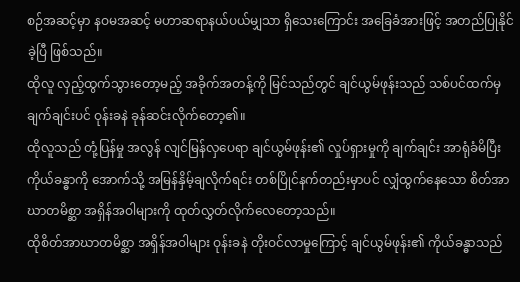စဉ်အဆင့်မှာ နဝမအဆင့် မဟာဆရာနယ်ပယ်မျှသာ ရှိသေးကြောင်း အခြေခံအားဖြင့် အတည်ပြုနိုင်ခဲ့ပြီ ဖြစ်သည်။
ထိုလူ လှည့်ထွက်သွားတော့မည့် အခိုက်အတန့်ကို မြင်သည်တွင် ချင်ယွမ်ဖုန်းသည် သစ်ပင်ထက်မှ ချက်ချင်းပင် ဝုန်းခနဲ ခုန်ဆင်းလိုက်တော့၏။
ထိုလူသည် တုံ့ပြန်မှု အလွန် လျင်မြန်လှပေရာ ချင်ယွမ်ဖုန်း၏ လှုပ်ရှားမှုကို ချက်ချင်း အာရုံခံမိပြီး ကိုယ်ခန္ဓာကို အောက်သို့ အမြန်နှိမ့်ချလိုက်ရင်း တစ်ပြိုင်နက်တည်းမှာပင် လျှံထွက်နေသော စိတ်အာဃာတမိစ္ဆာ အရှိန်အဝါများကို ထုတ်လွှတ်လိုက်လေတော့သည်။
ထိုစိတ်အာဃာတမိစ္ဆာ အရှိန်အဝါများ ဝုန်းခနဲ တိုးဝင်လာမှုကြောင့် ချင်ယွမ်ဖုန်း၏ ကိုယ်ခန္ဓာသည်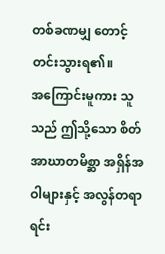တစ်ခဏမျှ တောင့်တင်းသွားရ၏။
အကြောင်းမူကား သူသည် ဤသို့သော စိတ်အာဃာတမိစ္ဆာ အရှိန်အဝါများနှင့် အလွန်တရာ ရင်း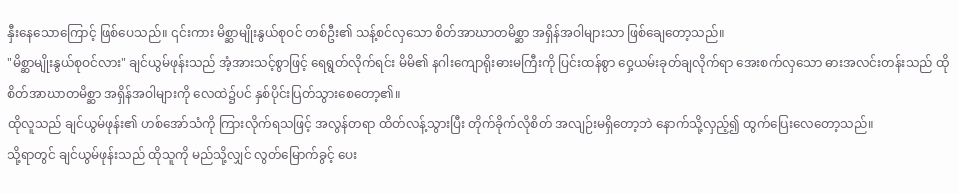နှီးနေသောကြောင့် ဖြစ်ပေသည်။ ၎င်းကား မိစ္ဆာမျိုးနွယ်စုဝင် တစ်ဦး၏ သန့်စင်လှသော စိတ်အာဃာတမိစ္ဆာ အရှိန်အဝါများသာ ဖြစ်ချေတော့သည်။
"မိစ္ဆာမျိုးနွယ်စုဝင်လား" ချင်ယွမ်ဖုန်းသည် အံ့အားသင့်စွာဖြင့် ရေရွတ်လိုက်ရင်း မိမိ၏ နဂါးကျောရိုးဓားမကြီးကို ပြင်းထန်စွာ ဝှေ့ယမ်းခုတ်ချလိုက်ရာ အေးစက်လှသော ဓားအလင်းတန်းသည် ထိုစိတ်အာဃာတမိစ္ဆာ အရှိန်အဝါများကို လေထဲ၌ပင် နှစ်ပိုင်းပြတ်သွားစေတော့၏။
ထိုလူသည် ချင်ယွမ်ဖုန်း၏ ဟစ်အော်သံကို ကြားလိုက်ရသဖြင့် အလွန်တရာ ထိတ်လန့်သွားပြီး တိုက်ခိုက်လိုစိတ် အလျဉ်းမရှိတော့ဘဲ နောက်သို့လှည့်၍ ထွက်ပြေးလေတော့သည်။
သို့ရာတွင် ချင်ယွမ်ဖုန်းသည် ထိုသူကို မည်သို့လျှင် လွတ်မြောက်ခွင့် ပေး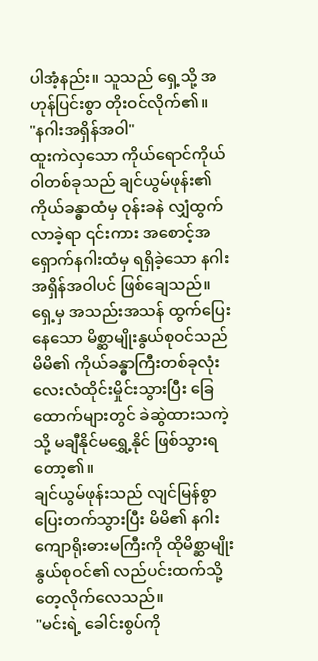ပါအံ့နည်း။ သူသည် ရှေ့သို့ အဟုန်ပြင်းစွာ တိုးဝင်လိုက်၏။
"နဂါးအရှိန်အဝါ"
ထူးကဲလှသော ကိုယ်ရောင်ကိုယ်ဝါတစ်ခုသည် ချင်ယွမ်ဖုန်း၏ ကိုယ်ခန္ဓာထံမှ ဝုန်းခနဲ လျှံထွက်လာခဲ့ရာ ၎င်းကား အစောင့်အရှောက်နဂါးထံမှ ရရှိခဲ့သော နဂါးအရှိန်အဝါပင် ဖြစ်ချေသည်။
ရှေ့မှ အသည်းအသန် ထွက်ပြေးနေသော မိစ္ဆာမျိုးနွယ်စုဝင်သည် မိမိ၏ ကိုယ်ခန္ဓာကြီးတစ်ခုလုံး လေးလံထိုင်းမှိုင်းသွားပြီး ခြေထောက်များတွင် ခဲဆွဲထားသကဲ့သို့ မချီနိုင်မရွှေ့နိုင် ဖြစ်သွားရတော့၏။
ချင်ယွမ်ဖုန်းသည် လျင်မြန်စွာ ပြေးတက်သွားပြီး မိမိ၏ နဂါးကျောရိုးဓားမကြီးကို ထိုမိစ္ဆာမျိုးနွယ်စုဝင်၏ လည်ပင်းထက်သို့ တေ့လိုက်လေသည်။
"မင်းရဲ့ ခေါင်းစွပ်ကို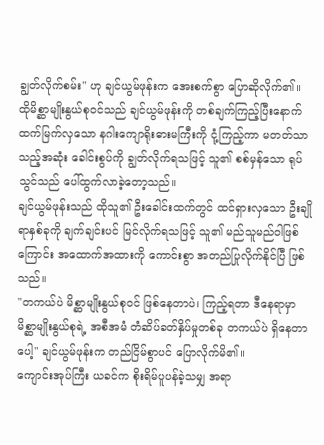ချွတ်လိုက်စမ်း" ဟု ချင်ယွမ်ဖုန်းက အေးစက်စွာ ပြောဆိုလိုက်၏။
ထိုမိစ္ဆာမျိုးနွယ်စုဝင်သည် ချင်ယွမ်ဖုန်းကို တစ်ချက်ကြည့်ပြီးနောက် ထက်မြက်လှသော နဂါးကျောရိုးဓားမကြီးကို ငုံ့ကြည့်ကာ မတတ်သာသည့်အဆုံး ခေါင်းစွပ်ကို ချွတ်လိုက်ရသဖြင့် သူ၏ စစ်မှန်သော ရုပ်သွင်သည် ပေါ်ထွက်လာခဲ့တော့သည်။
ချင်ယွမ်ဖုန်းသည် ထိုသူ၏ ဦးခေါင်းထက်တွင် ထင်ရှားလှသော ဦးချိုရာနှစ်ခုကို ချက်ချင်းပင် မြင်လိုက်ရသဖြင့် သူ၏ မည်သူမည်ဝါဖြစ်ကြောင်း အထောက်အထားကို ကောင်းစွာ အတည်ပြုလိုက်နိုင်ပြီ ဖြစ်သည်။
"တကယ်ပဲ မိစ္ဆာမျိုးနွယ်စုဝင် ဖြစ်နေတာပဲ၊ ကြည့်ရတာ ဒီနေရာမှာ မိစ္ဆာမျိုးနွယ်စုရဲ့ အစီအမံ တံဆိပ်ခတ်နှိပ်မှုတစ်ခု တကယ်ပဲ ရှိနေတာပေါ့" ချင်ယွမ်ဖုန်းက တည်ငြိမ်စွာပင် ပြောလိုက်မိ၏။
ကျောင်းအုပ်ကြီး ယခင်က စိုးရိမ်ပူပန်ခဲ့သမျှ အရာ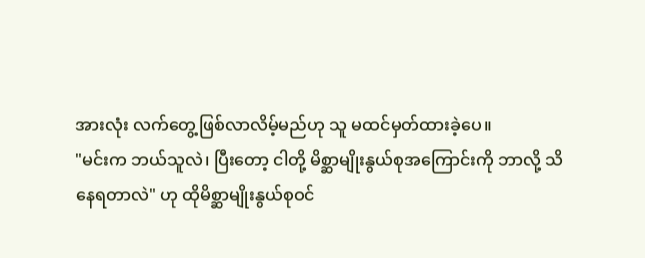အားလုံး လက်တွေ့ဖြစ်လာလိမ့်မည်ဟု သူ မထင်မှတ်ထားခဲ့ပေ။
"မင်းက ဘယ်သူလဲ၊ ပြီးတော့ ငါတို့ မိစ္ဆာမျိုးနွယ်စုအကြောင်းကို ဘာလို့ သိနေရတာလဲ" ဟု ထိုမိစ္ဆာမျိုးနွယ်စုဝင်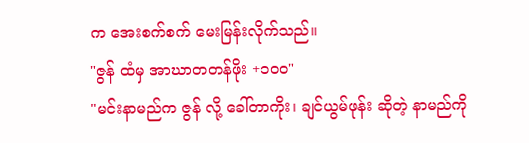က အေးစက်စက် မေးမြန်းလိုက်သည်။
"ဇွန် ထံမှ အာဃာတတန်ဖိုး +၁၀၀"
"မင်းနာမည်က ဇွန် လို့ ခေါ်တာကိုး၊ ချင်ယွမ်ဖုန်း ဆိုတဲ့ နာမည်ကို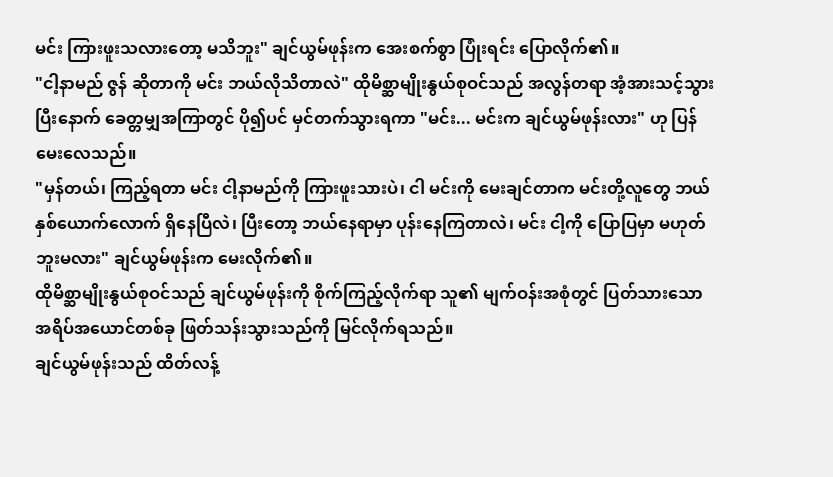မင်း ကြားဖူးသလားတော့ မသိဘူး" ချင်ယွမ်ဖုန်းက အေးစက်စွာ ပြုံးရင်း ပြောလိုက်၏။
"ငါ့နာမည် ဇွန် ဆိုတာကို မင်း ဘယ်လိုသိတာလဲ" ထိုမိစ္ဆာမျိုးနွယ်စုဝင်သည် အလွန်တရာ အံ့အားသင့်သွားပြီးနောက် ခေတ္တမျှအကြာတွင် ပို၍ပင် မှင်တက်သွားရကာ "မင်း... မင်းက ချင်ယွမ်ဖုန်းလား" ဟု ပြန်မေးလေသည်။
"မှန်တယ်၊ ကြည့်ရတာ မင်း ငါ့နာမည်ကို ကြားဖူးသားပဲ၊ ငါ မင်းကို မေးချင်တာက မင်းတို့လူတွေ ဘယ်နှစ်ယောက်လောက် ရှိနေပြီလဲ၊ ပြီးတော့ ဘယ်နေရာမှာ ပုန်းနေကြတာလဲ၊ မင်း ငါ့ကို ပြောပြမှာ မဟုတ်ဘူးမလား" ချင်ယွမ်ဖုန်းက မေးလိုက်၏။
ထိုမိစ္ဆာမျိုးနွယ်စုဝင်သည် ချင်ယွမ်ဖုန်းကို စိုက်ကြည့်လိုက်ရာ သူ၏ မျက်ဝန်းအစုံတွင် ပြတ်သားသော အရိပ်အယောင်တစ်ခု ဖြတ်သန်းသွားသည်ကို မြင်လိုက်ရသည်။
ချင်ယွမ်ဖုန်းသည် ထိတ်လန့်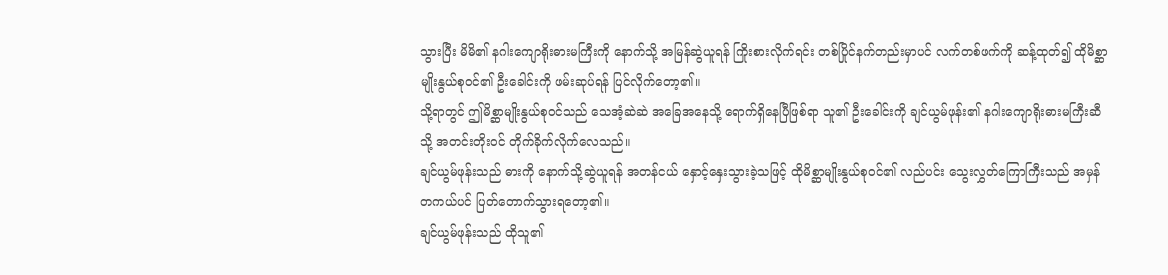သွားပြီး မိမိ၏ နဂါးကျောရိုးဓားမကြီးကို နောက်သို့ အမြန်ဆွဲယူရန် ကြိုးစားလိုက်ရင်း တစ်ပြိုင်နက်တည်းမှာပင် လက်တစ်ဖက်ကို ဆန့်ထုတ်၍ ထိုမိစ္ဆာမျိုးနွယ်စုဝင်၏ ဦးခေါင်းကို ဖမ်းဆုပ်ရန် ပြင်လိုက်တော့၏။
သို့ရာတွင် ဤမိစ္ဆာမျိုးနွယ်စုဝင်သည် သေအံ့ဆဲဆဲ အခြေအနေသို့ ရောက်ရှိနေပြီဖြစ်ရာ သူ၏ ဦးခေါင်းကို ချင်ယွမ်ဖုန်း၏ နဂါးကျောရိုးဓားမကြီးဆီသို့ အတင်းတိုးဝင် တိုက်ခိုက်လိုက်လေသည်။
ချင်ယွမ်ဖုန်းသည် ဓားကို နောက်သို့ဆွဲယူရန် အတန်ငယ် နှောင့်နှေးသွားခဲ့သဖြင့် ထိုမိစ္ဆာမျိုးနွယ်စုဝင်၏ လည်ပင်း သွေးလွှတ်ကြောကြီးသည် အမှန်တကယ်ပင် ပြတ်တောက်သွားရတော့၏။
ချင်ယွမ်ဖုန်းသည် ထိုသူ၏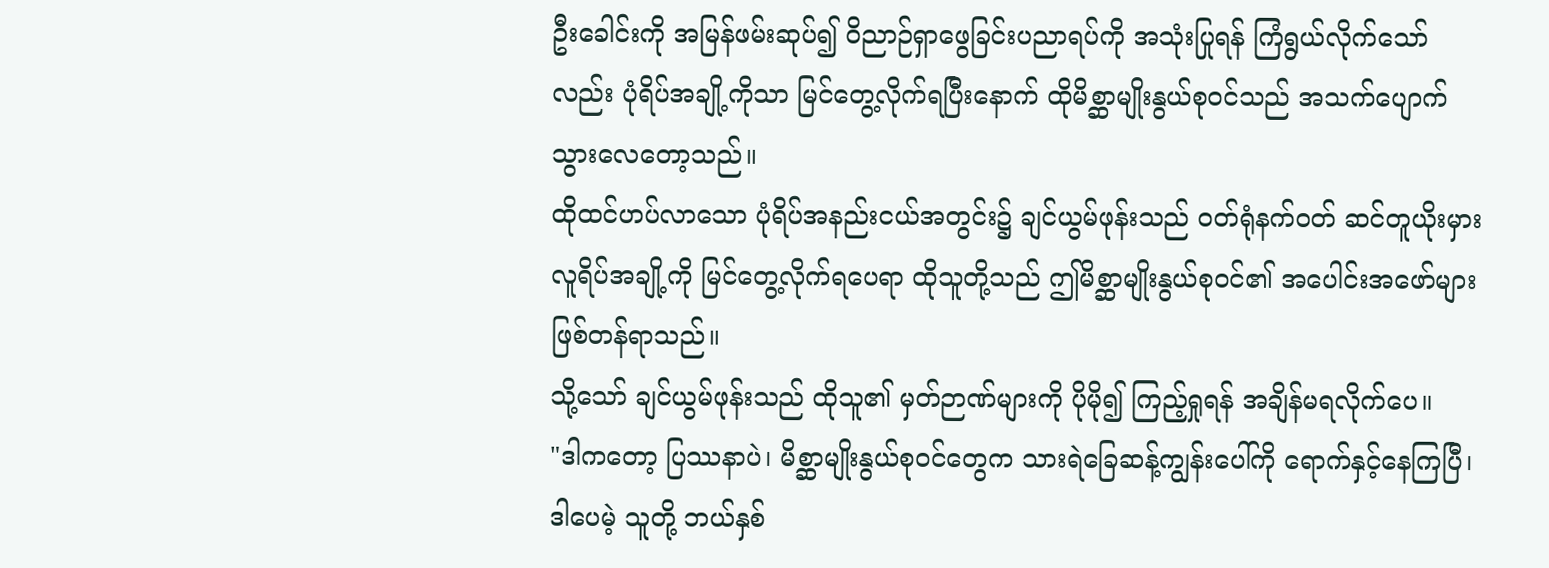ဦးခေါင်းကို အမြန်ဖမ်းဆုပ်၍ ဝိညာဉ်ရှာဖွေခြင်းပညာရပ်ကို အသုံးပြုရန် ကြံရွယ်လိုက်သော်လည်း ပုံရိပ်အချို့ကိုသာ မြင်တွေ့လိုက်ရပြီးနောက် ထိုမိစ္ဆာမျိုးနွယ်စုဝင်သည် အသက်ပျောက်သွားလေတော့သည်။
ထိုထင်ဟပ်လာသော ပုံရိပ်အနည်းငယ်အတွင်း၌ ချင်ယွမ်ဖုန်းသည် ဝတ်ရုံနက်ဝတ် ဆင်တူယိုးမှား လူရိပ်အချို့ကို မြင်တွေ့လိုက်ရပေရာ ထိုသူတို့သည် ဤမိစ္ဆာမျိုးနွယ်စုဝင်၏ အပေါင်းအဖော်များ ဖြစ်တန်ရာသည်။
သို့သော် ချင်ယွမ်ဖုန်းသည် ထိုသူ၏ မှတ်ဉာဏ်များကို ပိုမို၍ ကြည့်ရှုရန် အချိန်မရလိုက်ပေ။
"ဒါကတော့ ပြဿနာပဲ၊ မိစ္ဆာမျိုးနွယ်စုဝင်တွေက သားရဲခြေဆန့်ကျွန်းပေါ်ကို ရောက်နှင့်နေကြပြီ၊ ဒါပေမဲ့ သူတို့ ဘယ်နှစ်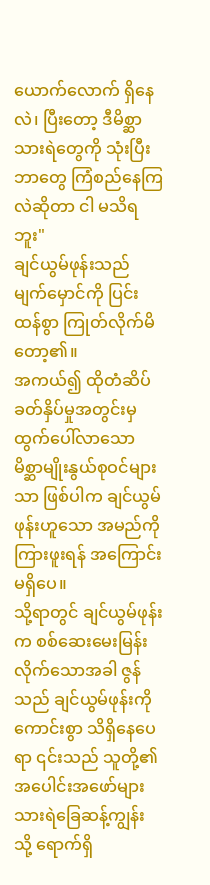ယောက်လောက် ရှိနေလဲ၊ ပြီးတော့ ဒီမိစ္ဆာသားရဲတွေကို သုံးပြီး ဘာတွေ ကြံစည်နေကြလဲဆိုတာ ငါ မသိရဘူး"
ချင်ယွမ်ဖုန်းသည် မျက်မှောင်ကို ပြင်းထန်စွာ ကြုတ်လိုက်မိတော့၏။
အကယ်၍ ထိုတံဆိပ်ခတ်နှိပ်မှုအတွင်းမှ ထွက်ပေါ်လာသော မိစ္ဆာမျိုးနွယ်စုဝင်များသာ ဖြစ်ပါက ချင်ယွမ်ဖုန်းဟူသော အမည်ကို ကြားဖူးရန် အကြောင်းမရှိပေ။
သို့ရာတွင် ချင်ယွမ်ဖုန်းက စစ်ဆေးမေးမြန်းလိုက်သောအခါ ဇွန် သည် ချင်ယွမ်ဖုန်းကို ကောင်းစွာ သိရှိနေပေရာ ၎င်းသည် သူတို့၏ အပေါင်းအဖော်များ သားရဲခြေဆန့်ကျွန်းသို့ ရောက်ရှိ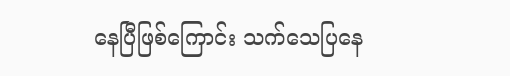နေပြီဖြစ်ကြောင်း သက်သေပြနေ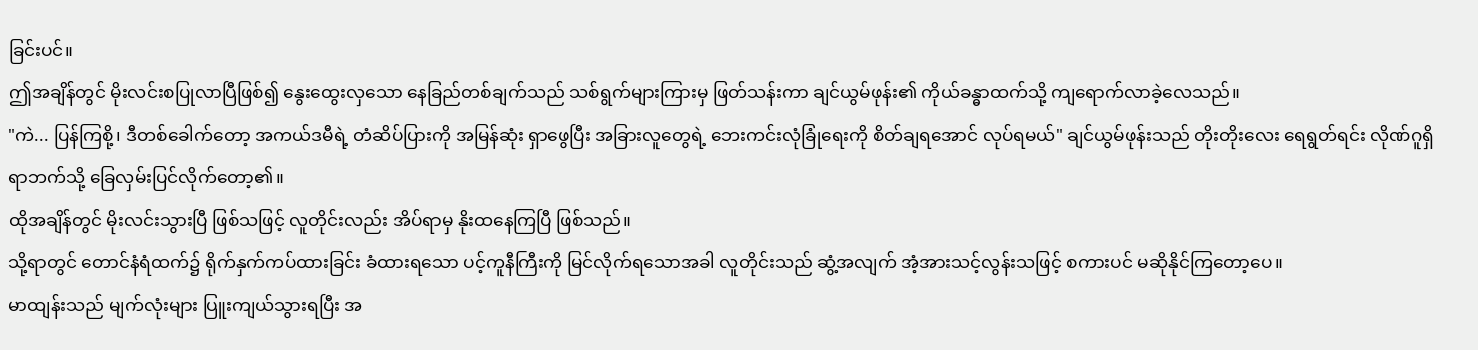ခြင်းပင်။
ဤအချိန်တွင် မိုးလင်းစပြုလာပြီဖြစ်၍ နွေးထွေးလှသော နေခြည်တစ်ချက်သည် သစ်ရွက်များကြားမှ ဖြတ်သန်းကာ ချင်ယွမ်ဖုန်း၏ ကိုယ်ခန္ဓာထက်သို့ ကျရောက်လာခဲ့လေသည်။
"ကဲ... ပြန်ကြစို့၊ ဒီတစ်ခေါက်တော့ အကယ်ဒမီရဲ့ တံဆိပ်ပြားကို အမြန်ဆုံး ရှာဖွေပြီး အခြားလူတွေရဲ့ ဘေးကင်းလုံခြုံရေးကို စိတ်ချရအောင် လုပ်ရမယ်" ချင်ယွမ်ဖုန်းသည် တိုးတိုးလေး ရေရွတ်ရင်း လိုဏ်ဂူရှိရာဘက်သို့ ခြေလှမ်းပြင်လိုက်တော့၏။
ထိုအချိန်တွင် မိုးလင်းသွားပြီ ဖြစ်သဖြင့် လူတိုင်းလည်း အိပ်ရာမှ နိုးထနေကြပြီ ဖြစ်သည်။
သို့ရာတွင် တောင်နံရံထက်၌ ရိုက်နှက်ကပ်ထားခြင်း ခံထားရသော ပင့်ကူနီကြီးကို မြင်လိုက်ရသောအခါ လူတိုင်းသည် ဆွံ့အလျက် အံ့အားသင့်လွန်းသဖြင့် စကားပင် မဆိုနိုင်ကြတော့ပေ။
မာထျန်းသည် မျက်လုံးများ ပြူးကျယ်သွားရပြီး အ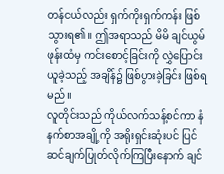တန်ငယ်လည်း ရှက်ကိုးရှက်ကန်း ဖြစ်သွားရ၏။ ဤအရာသည် မိမိ ချင်ယွမ်ဖုန်းထံမှ ကင်းစောင့်ခြင်းကို လွှဲပြောင်းယူခဲ့သည့် အချိန်၌ ဖြစ်ပွားခဲ့ခြင်း ဖြစ်ရမည်။
လူတိုင်းသည် ကိုယ်လက်သန့်စင်ကာ နံနက်စာအချို့ကို အရိုးရှင်းဆုံးပင် ပြင်ဆင်ချက်ပြုတ်လိုက်ကြပြီးနောက် ချင်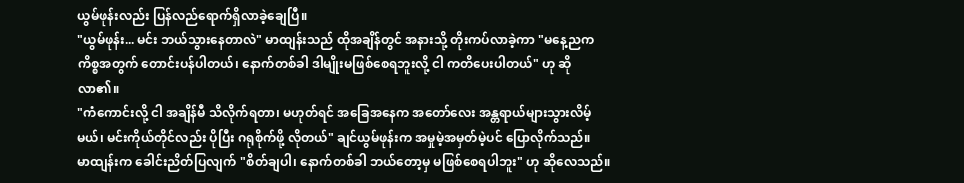ယွမ်ဖုန်းလည်း ပြန်လည်ရောက်ရှိလာခဲ့ချေပြီ။
"ယွမ်ဖုန်း... မင်း ဘယ်သွားနေတာလဲ" မာထျန်းသည် ထိုအချိန်တွင် အနားသို့ တိုးကပ်လာခဲ့ကာ "မနေ့ညက ကိစ္စအတွက် တောင်းပန်ပါတယ်၊ နောက်တစ်ခါ ဒါမျိုးမဖြစ်စေရဘူးလို့ ငါ ကတိပေးပါတယ်" ဟု ဆိုလာ၏။
"ကံကောင်းလို့ ငါ အချိန်မီ သိလိုက်ရတာ၊ မဟုတ်ရင် အခြေအနေက အတော်လေး အန္တရာယ်များသွားလိမ့်မယ်၊ မင်းကိုယ်တိုင်လည်း ပိုပြီး ဂရုစိုက်ဖို့ လိုတယ်" ချင်ယွမ်ဖုန်းက အမှုမဲ့အမှတ်မဲ့ပင် ပြောလိုက်သည်။
မာထျန်းက ခေါင်းညိတ်ပြလျက် "စိတ်ချပါ၊ နောက်တစ်ခါ ဘယ်တော့မှ မဖြစ်စေရပါဘူး" ဟု ဆိုလေသည်။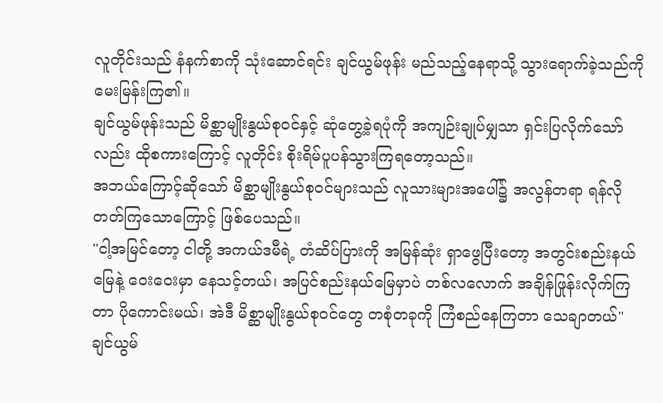လူတိုင်းသည် နံနက်စာကို သုံးဆောင်ရင်း ချင်ယွမ်ဖုန်း မည်သည့်နေရာသို့ သွားရောက်ခဲ့သည်ကို မေးမြန်းကြ၏။
ချင်ယွမ်ဖုန်းသည် မိစ္ဆာမျိုးနွယ်စုဝင်နှင့် ဆုံတွေ့ခဲ့ရပုံကို အကျဉ်းချုပ်မျှသာ ရှင်းပြလိုက်သော်လည်း ထိုစကားကြောင့် လူတိုင်း စိုးရိမ်ပူပန်သွားကြရတော့သည်။
အဘယ်ကြောင့်ဆိုသော် မိစ္ဆာမျိုးနွယ်စုဝင်များသည် လူသားများအပေါ်၌ အလွန်တရာ ရန်လိုတတ်ကြသောကြောင့် ဖြစ်ပေသည်။
"ငါ့အမြင်တော့ ငါတို့ အကယ်ဒမီရဲ့ တံဆိပ်ပြားကို အမြန်ဆုံး ရှာဖွေပြီးတော့ အတွင်းစည်းနယ်မြေနဲ့ ဝေးဝေးမှာ နေသင့်တယ်၊ အပြင်စည်းနယ်မြေမှာပဲ တစ်လလောက် အချိန်ဖြုန်းလိုက်ကြတာ ပိုကောင်းမယ်၊ အဲဒီ မိစ္ဆာမျိုးနွယ်စုဝင်တွေ တစုံတခုကို ကြံစည်နေကြတာ သေချာတယ်"
ချင်ယွမ်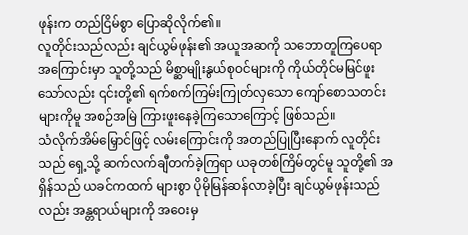ဖုန်းက တည်ငြိမ်စွာ ပြောဆိုလိုက်၏။
လူတိုင်းသည်လည်း ချင်ယွမ်ဖုန်း၏ အယူအဆကို သဘောတူကြပေရာ အကြောင်းမှာ သူတို့သည် မိစ္ဆာမျိုးနွယ်စုဝင်များကို ကိုယ်တိုင်မမြင်ဖူးသော်လည်း ၎င်းတို့၏ ရက်စက်ကြမ်းကြုတ်လှသော ကျော်စောသတင်းများကိုမူ အစဉ်အမြဲ ကြားဖူးနေခဲ့ကြသောကြောင့် ဖြစ်သည်။
သံလိုက်အိမ်မြှောင်ဖြင့် လမ်းကြောင်းကို အတည်ပြုပြီးနောက် လူတိုင်းသည် ရှေ့သို့ ဆက်လက်ချီတက်ခဲ့ကြရာ ယခုတစ်ကြိမ်တွင်မူ သူတို့၏ အရှိန်သည် ယခင်ကထက် များစွာ ပိုမိုမြန်ဆန်လာခဲ့ပြီး ချင်ယွမ်ဖုန်းသည်လည်း အန္တရာယ်များကို အဝေးမှ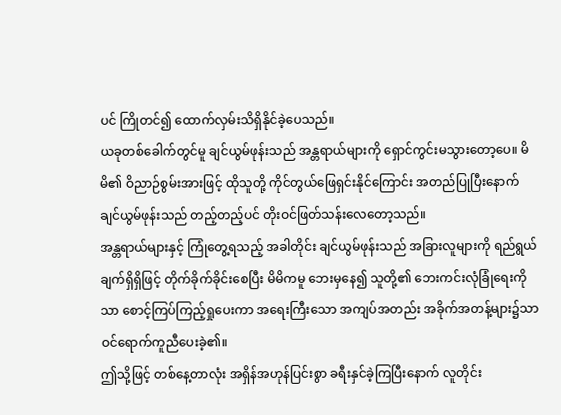ပင် ကြိုတင်၍ ထောက်လှမ်းသိရှိနိုင်ခဲ့ပေသည်။
ယခုတစ်ခေါက်တွင်မူ ချင်ယွမ်ဖုန်းသည် အန္တရာယ်များကို ရှောင်ကွင်းမသွားတော့ပေ။ မိမိ၏ ဝိညာဉ်စွမ်းအားဖြင့် ထိုသူတို့ ကိုင်တွယ်ဖြေရှင်းနိုင်ကြောင်း အတည်ပြုပြီးနောက် ချင်ယွမ်ဖုန်းသည် တည့်တည့်ပင် တိုးဝင်ဖြတ်သန်းလေတော့သည်။
အန္တရာယ်များနှင့် ကြုံတွေ့ရသည့် အခါတိုင်း ချင်ယွမ်ဖုန်းသည် အခြားလူများကို ရည်ရွယ်ချက်ရှိရှိဖြင့် တိုက်ခိုက်ခိုင်းစေပြီး မိမိကမူ ဘေးမှနေ၍ သူတို့၏ ဘေးကင်းလုံခြုံရေးကိုသာ စောင့်ကြပ်ကြည့်ရှုပေးကာ အရေးကြီးသော အကျပ်အတည်း အခိုက်အတန့်များ၌သာ ဝင်ရောက်ကူညီပေးခဲ့၏။
ဤသို့ဖြင့် တစ်နေ့တာလုံး အရှိန်အဟုန်ပြင်းစွာ ခရီးနှင်ခဲ့ကြပြီးနောက် လူတိုင်း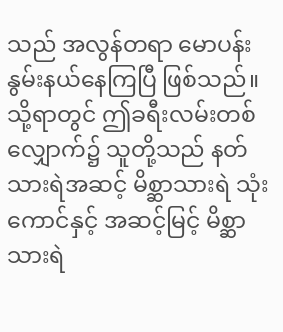သည် အလွန်တရာ မောပန်းနွမ်းနယ်နေကြပြီ ဖြစ်သည်။
သို့ရာတွင် ဤခရီးလမ်းတစ်လျှောက်၌ သူတို့သည် နတ်သားရဲအဆင့် မိစ္ဆာသားရဲ သုံးကောင်နှင့် အဆင့်မြင့် မိစ္ဆာသားရဲ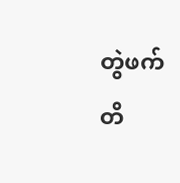တွဲဖက်တိ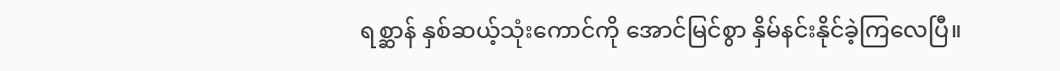ရစ္ဆာန် နှစ်ဆယ့်သုံးကောင်ကို အောင်မြင်စွာ နှိမ်နင်းနိုင်ခဲ့ကြလေပြီ။